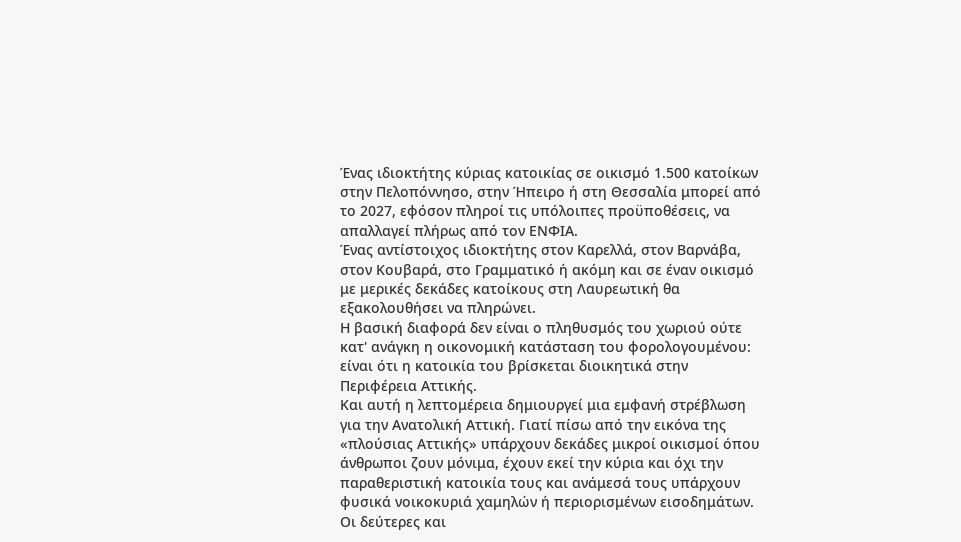Ένας ιδιοκτήτης κύριας κατοικίας σε οικισμό 1.500 κατοίκων στην Πελοπόννησο, στην Ήπειρο ή στη Θεσσαλία μπορεί από το 2027, εφόσον πληροί τις υπόλοιπες προϋποθέσεις, να απαλλαγεί πλήρως από τον ΕΝΦΙΑ.
Ένας αντίστοιχος ιδιοκτήτης στον Καρελλά, στον Βαρνάβα, στον Κουβαρά, στο Γραμματικό ή ακόμη και σε έναν οικισμό με μερικές δεκάδες κατοίκους στη Λαυρεωτική θα εξακολουθήσει να πληρώνει.
Η βασική διαφορά δεν είναι ο πληθυσμός του χωριού ούτε κατ' ανάγκη η οικονομική κατάσταση του φορολογουμένου: είναι ότι η κατοικία του βρίσκεται διοικητικά στην Περιφέρεια Αττικής.
Και αυτή η λεπτομέρεια δημιουργεί μια εμφανή στρέβλωση για την Ανατολική Αττική. Γιατί πίσω από την εικόνα της «πλούσιας Αττικής» υπάρχουν δεκάδες μικροί οικισμοί όπου άνθρωποι ζουν μόνιμα, έχουν εκεί την κύρια και όχι την παραθεριστική κατοικία τους και ανάμεσά τους υπάρχουν φυσικά νοικοκυριά χαμηλών ή περιορισμένων εισοδημάτων.
Οι δεύτερες και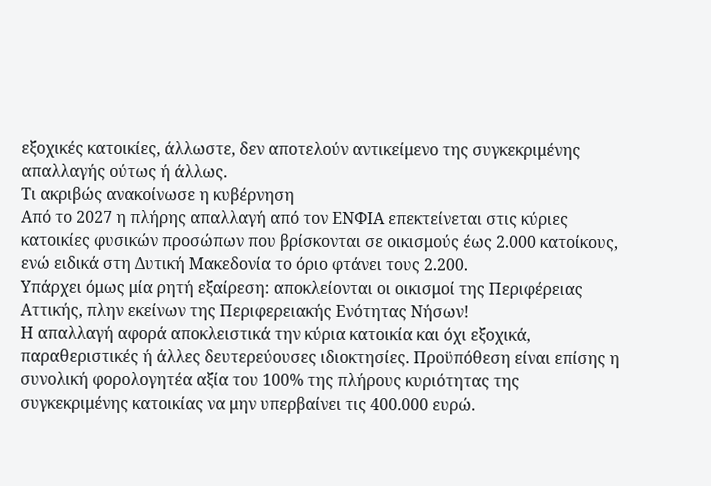εξοχικές κατοικίες, άλλωστε, δεν αποτελούν αντικείμενο της συγκεκριμένης απαλλαγής ούτως ή άλλως.
Τι ακριβώς ανακοίνωσε η κυβέρνηση
Από το 2027 η πλήρης απαλλαγή από τον ΕΝΦΙΑ επεκτείνεται στις κύριες κατοικίες φυσικών προσώπων που βρίσκονται σε οικισμούς έως 2.000 κατοίκους, ενώ ειδικά στη Δυτική Μακεδονία το όριο φτάνει τους 2.200.
Υπάρχει όμως μία ρητή εξαίρεση: αποκλείονται οι οικισμοί της Περιφέρειας Αττικής, πλην εκείνων της Περιφερειακής Ενότητας Νήσων!
Η απαλλαγή αφορά αποκλειστικά την κύρια κατοικία και όχι εξοχικά, παραθεριστικές ή άλλες δευτερεύουσες ιδιοκτησίες. Προϋπόθεση είναι επίσης η συνολική φορολογητέα αξία του 100% της πλήρους κυριότητας της συγκεκριμένης κατοικίας να μην υπερβαίνει τις 400.000 ευρώ.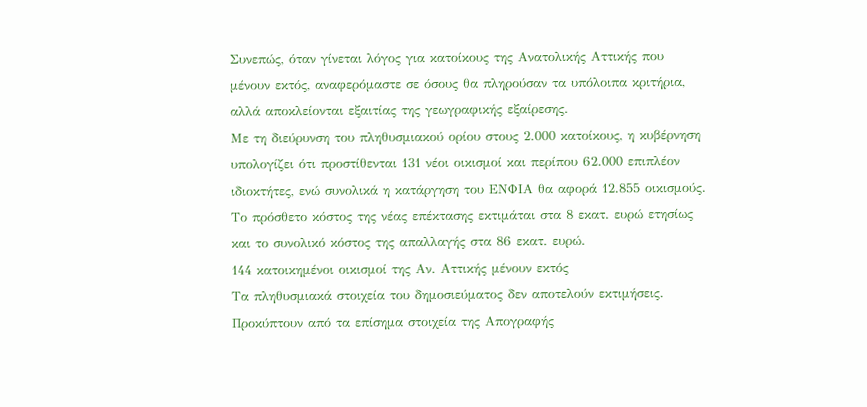Συνεπώς, όταν γίνεται λόγος για κατοίκους της Ανατολικής Αττικής που μένουν εκτός, αναφερόμαστε σε όσους θα πληρούσαν τα υπόλοιπα κριτήρια, αλλά αποκλείονται εξαιτίας της γεωγραφικής εξαίρεσης.
Με τη διεύρυνση του πληθυσμιακού ορίου στους 2.000 κατοίκους, η κυβέρνηση υπολογίζει ότι προστίθενται 131 νέοι οικισμοί και περίπου 62.000 επιπλέον ιδιοκτήτες, ενώ συνολικά η κατάργηση του ΕΝΦΙΑ θα αφορά 12.855 οικισμούς.
Το πρόσθετο κόστος της νέας επέκτασης εκτιμάται στα 8 εκατ. ευρώ ετησίως και το συνολικό κόστος της απαλλαγής στα 86 εκατ. ευρώ.
144 κατοικημένοι οικισμοί της Αν. Αττικής μένουν εκτός
Τα πληθυσμιακά στοιχεία του δημοσιεύματος δεν αποτελούν εκτιμήσεις. Προκύπτουν από τα επίσημα στοιχεία της Απογραφής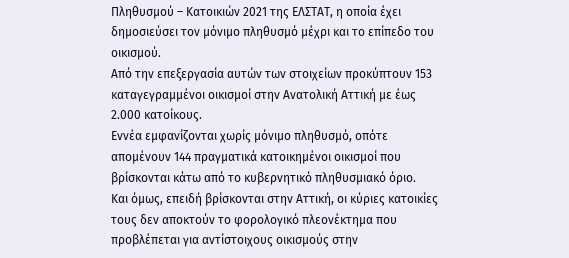Πληθυσμού – Κατοικιών 2021 της ΕΛΣΤΑΤ, η οποία έχει δημοσιεύσει τον μόνιμο πληθυσμό μέχρι και το επίπεδο του οικισμού.
Από την επεξεργασία αυτών των στοιχείων προκύπτουν 153 καταγεγραμμένοι οικισμοί στην Ανατολική Αττική με έως 2.000 κατοίκους.
Εννέα εμφανίζονται χωρίς μόνιμο πληθυσμό, οπότε απομένουν 144 πραγματικά κατοικημένοι οικισμοί που βρίσκονται κάτω από το κυβερνητικό πληθυσμιακό όριο.
Και όμως, επειδή βρίσκονται στην Αττική, οι κύριες κατοικίες τους δεν αποκτούν το φορολογικό πλεονέκτημα που προβλέπεται για αντίστοιχους οικισμούς στην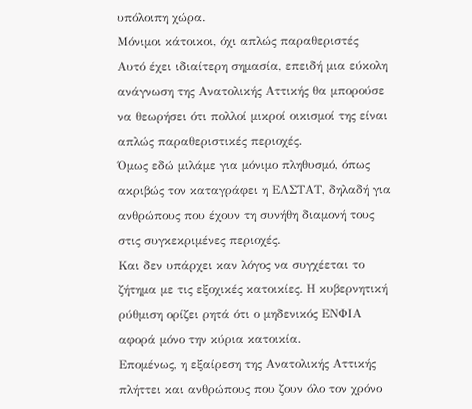υπόλοιπη χώρα.
Μόνιμοι κάτοικοι, όχι απλώς παραθεριστές
Αυτό έχει ιδιαίτερη σημασία, επειδή μια εύκολη ανάγνωση της Ανατολικής Αττικής θα μπορούσε να θεωρήσει ότι πολλοί μικροί οικισμοί της είναι απλώς παραθεριστικές περιοχές.
Όμως εδώ μιλάμε για μόνιμο πληθυσμό, όπως ακριβώς τον καταγράφει η ΕΛΣΤΑΤ, δηλαδή για ανθρώπους που έχουν τη συνήθη διαμονή τους στις συγκεκριμένες περιοχές.
Και δεν υπάρχει καν λόγος να συγχέεται το ζήτημα με τις εξοχικές κατοικίες. Η κυβερνητική ρύθμιση ορίζει ρητά ότι ο μηδενικός ΕΝΦΙΑ αφορά μόνο την κύρια κατοικία.
Επομένως, η εξαίρεση της Ανατολικής Αττικής πλήττει και ανθρώπους που ζουν όλο τον χρόνο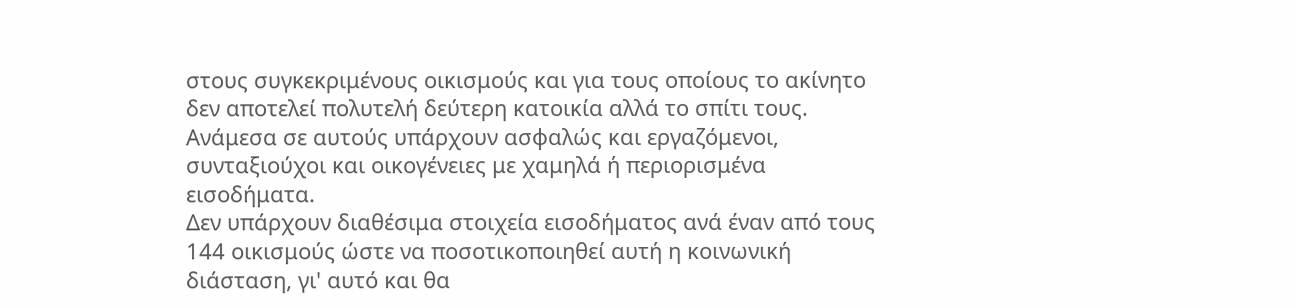στους συγκεκριμένους οικισμούς και για τους οποίους το ακίνητο δεν αποτελεί πολυτελή δεύτερη κατοικία αλλά το σπίτι τους.
Ανάμεσα σε αυτούς υπάρχουν ασφαλώς και εργαζόμενοι, συνταξιούχοι και οικογένειες με χαμηλά ή περιορισμένα εισοδήματα.
Δεν υπάρχουν διαθέσιμα στοιχεία εισοδήματος ανά έναν από τους 144 οικισμούς ώστε να ποσοτικοποιηθεί αυτή η κοινωνική διάσταση, γι' αυτό και θα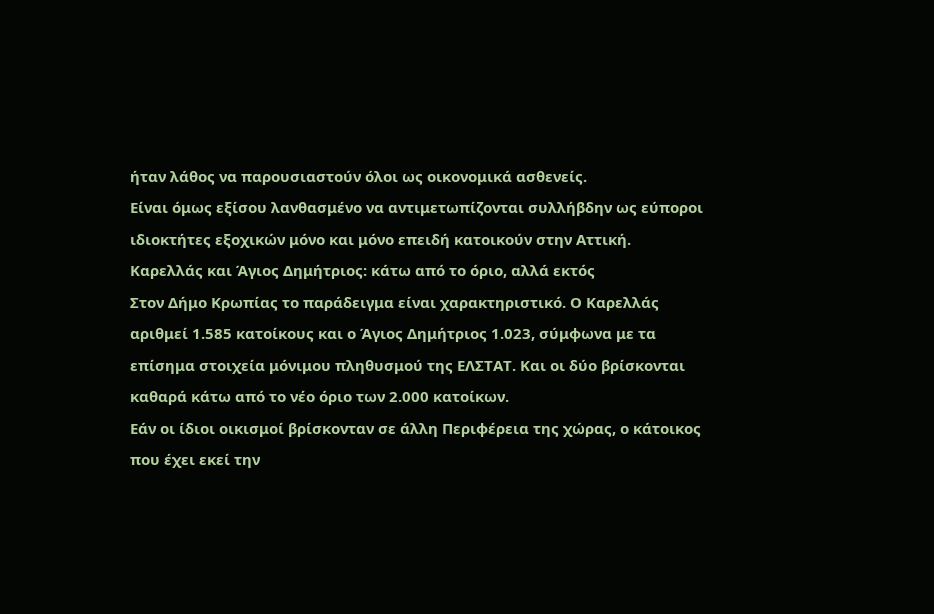ήταν λάθος να παρουσιαστούν όλοι ως οικονομικά ασθενείς.
Είναι όμως εξίσου λανθασμένο να αντιμετωπίζονται συλλήβδην ως εύποροι ιδιοκτήτες εξοχικών μόνο και μόνο επειδή κατοικούν στην Αττική.
Καρελλάς και Άγιος Δημήτριος: κάτω από το όριο, αλλά εκτός
Στον Δήμο Κρωπίας το παράδειγμα είναι χαρακτηριστικό. Ο Καρελλάς αριθμεί 1.585 κατοίκους και ο Άγιος Δημήτριος 1.023, σύμφωνα με τα επίσημα στοιχεία μόνιμου πληθυσμού της ΕΛΣΤΑΤ. Και οι δύο βρίσκονται καθαρά κάτω από το νέο όριο των 2.000 κατοίκων.
Εάν οι ίδιοι οικισμοί βρίσκονταν σε άλλη Περιφέρεια της χώρας, ο κάτοικος που έχει εκεί την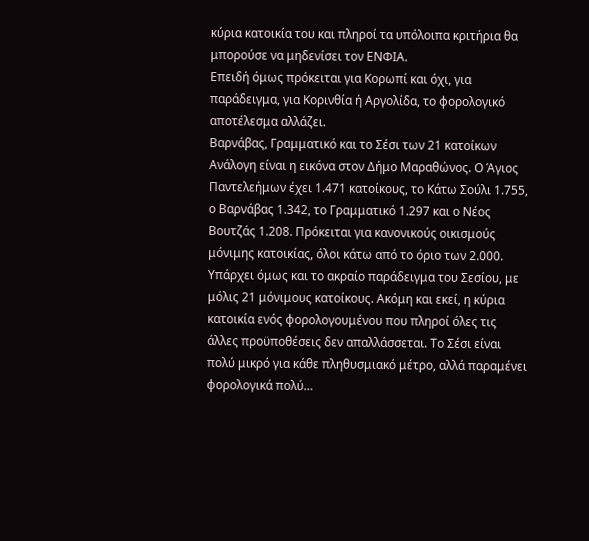κύρια κατοικία του και πληροί τα υπόλοιπα κριτήρια θα μπορούσε να μηδενίσει τον ΕΝΦΙΑ.
Επειδή όμως πρόκειται για Κορωπί και όχι, για παράδειγμα, για Κορινθία ή Αργολίδα, το φορολογικό αποτέλεσμα αλλάζει.
Βαρνάβας, Γραμματικό και το Σέσι των 21 κατοίκων
Ανάλογη είναι η εικόνα στον Δήμο Μαραθώνος. Ο Άγιος Παντελεήμων έχει 1.471 κατοίκους, το Κάτω Σούλι 1.755, ο Βαρνάβας 1.342, το Γραμματικό 1.297 και ο Νέος Βουτζάς 1.208. Πρόκειται για κανονικούς οικισμούς μόνιμης κατοικίας, όλοι κάτω από το όριο των 2.000.
Υπάρχει όμως και το ακραίο παράδειγμα του Σεσίου, με μόλις 21 μόνιμους κατοίκους. Ακόμη και εκεί, η κύρια κατοικία ενός φορολογουμένου που πληροί όλες τις άλλες προϋποθέσεις δεν απαλλάσσεται. Το Σέσι είναι πολύ μικρό για κάθε πληθυσμιακό μέτρο, αλλά παραμένει φορολογικά πολύ…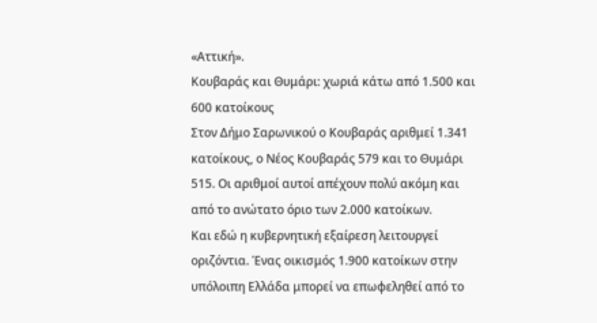«Αττική».
Κουβαράς και Θυμάρι: χωριά κάτω από 1.500 και 600 κατοίκους
Στον Δήμο Σαρωνικού ο Κουβαράς αριθμεί 1.341 κατοίκους, ο Νέος Κουβαράς 579 και το Θυμάρι 515. Οι αριθμοί αυτοί απέχουν πολύ ακόμη και από το ανώτατο όριο των 2.000 κατοίκων.
Και εδώ η κυβερνητική εξαίρεση λειτουργεί οριζόντια. Ένας οικισμός 1.900 κατοίκων στην υπόλοιπη Ελλάδα μπορεί να επωφεληθεί από το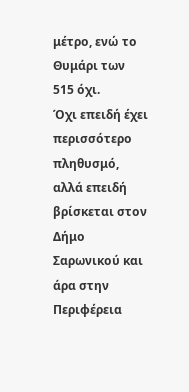μέτρο, ενώ το Θυμάρι των 515 όχι.
Όχι επειδή έχει περισσότερο πληθυσμό, αλλά επειδή βρίσκεται στον Δήμο Σαρωνικού και άρα στην Περιφέρεια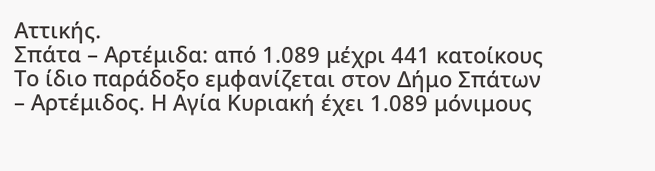Αττικής.
Σπάτα – Αρτέμιδα: από 1.089 μέχρι 441 κατοίκους
Το ίδιο παράδοξο εμφανίζεται στον Δήμο Σπάτων – Αρτέμιδος. Η Αγία Κυριακή έχει 1.089 μόνιμους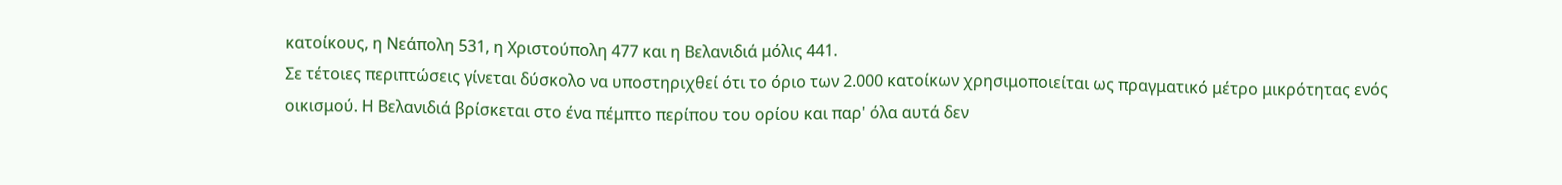κατοίκους, η Νεάπολη 531, η Χριστούπολη 477 και η Βελανιδιά μόλις 441.
Σε τέτοιες περιπτώσεις γίνεται δύσκολο να υποστηριχθεί ότι το όριο των 2.000 κατοίκων χρησιμοποιείται ως πραγματικό μέτρο μικρότητας ενός οικισμού. Η Βελανιδιά βρίσκεται στο ένα πέμπτο περίπου του ορίου και παρ' όλα αυτά δεν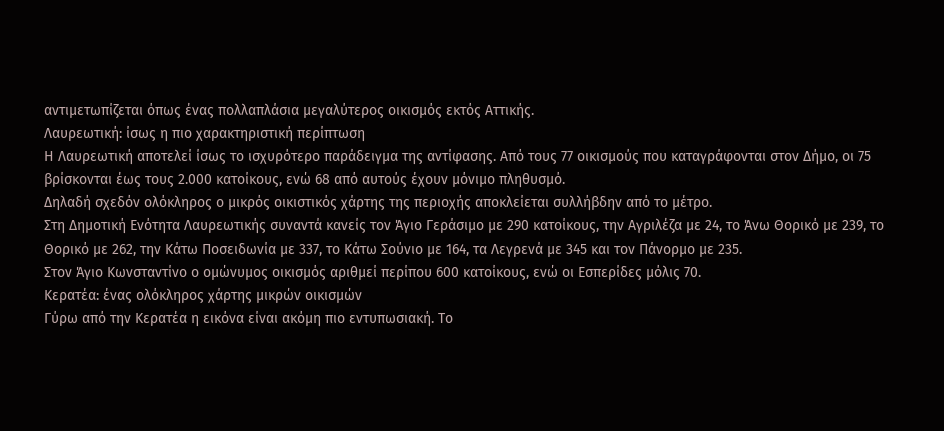αντιμετωπίζεται όπως ένας πολλαπλάσια μεγαλύτερος οικισμός εκτός Αττικής.
Λαυρεωτική: ίσως η πιο χαρακτηριστική περίπτωση
Η Λαυρεωτική αποτελεί ίσως το ισχυρότερο παράδειγμα της αντίφασης. Από τους 77 οικισμούς που καταγράφονται στον Δήμο, οι 75 βρίσκονται έως τους 2.000 κατοίκους, ενώ 68 από αυτούς έχουν μόνιμο πληθυσμό.
Δηλαδή σχεδόν ολόκληρος ο μικρός οικιστικός χάρτης της περιοχής αποκλείεται συλλήβδην από το μέτρο.
Στη Δημοτική Ενότητα Λαυρεωτικής συναντά κανείς τον Άγιο Γεράσιμο με 290 κατοίκους, την Αγριλέζα με 24, το Άνω Θορικό με 239, το Θορικό με 262, την Κάτω Ποσειδωνία με 337, το Κάτω Σούνιο με 164, τα Λεγρενά με 345 και τον Πάνορμο με 235.
Στον Άγιο Κωνσταντίνο ο ομώνυμος οικισμός αριθμεί περίπου 600 κατοίκους, ενώ οι Εσπερίδες μόλις 70.
Κερατέα: ένας ολόκληρος χάρτης μικρών οικισμών
Γύρω από την Κερατέα η εικόνα είναι ακόμη πιο εντυπωσιακή. Το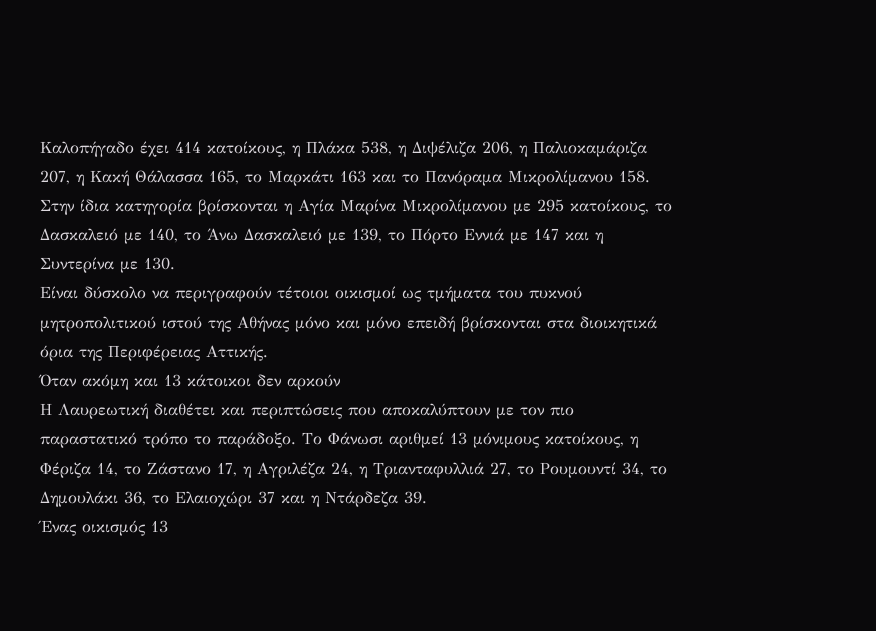Καλοπήγαδο έχει 414 κατοίκους, η Πλάκα 538, η Διψέλιζα 206, η Παλιοκαμάριζα 207, η Κακή Θάλασσα 165, το Μαρκάτι 163 και το Πανόραμα Μικρολίμανου 158.
Στην ίδια κατηγορία βρίσκονται η Αγία Μαρίνα Μικρολίμανου με 295 κατοίκους, το Δασκαλειό με 140, το Άνω Δασκαλειό με 139, το Πόρτο Εννιά με 147 και η Συντερίνα με 130.
Είναι δύσκολο να περιγραφούν τέτοιοι οικισμοί ως τμήματα του πυκνού μητροπολιτικού ιστού της Αθήνας μόνο και μόνο επειδή βρίσκονται στα διοικητικά όρια της Περιφέρειας Αττικής.
Όταν ακόμη και 13 κάτοικοι δεν αρκούν
Η Λαυρεωτική διαθέτει και περιπτώσεις που αποκαλύπτουν με τον πιο παραστατικό τρόπο το παράδοξο. Το Φάνωσι αριθμεί 13 μόνιμους κατοίκους, η Φέριζα 14, το Ζάστανο 17, η Αγριλέζα 24, η Τριανταφυλλιά 27, το Ρουμουντί 34, το Δημουλάκι 36, το Ελαιοχώρι 37 και η Ντάρδεζα 39.
Ένας οικισμός 13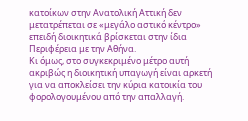κατοίκων στην Ανατολική Αττική δεν μετατρέπεται σε «μεγάλο αστικό κέντρο» επειδή διοικητικά βρίσκεται στην ίδια Περιφέρεια με την Αθήνα.
Κι όμως, στο συγκεκριμένο μέτρο αυτή ακριβώς η διοικητική υπαγωγή είναι αρκετή για να αποκλείσει την κύρια κατοικία του φορολογουμένου από την απαλλαγή.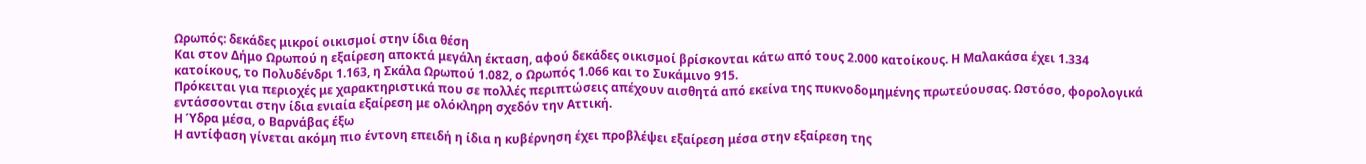Ωρωπός: δεκάδες μικροί οικισμοί στην ίδια θέση
Και στον Δήμο Ωρωπού η εξαίρεση αποκτά μεγάλη έκταση, αφού δεκάδες οικισμοί βρίσκονται κάτω από τους 2.000 κατοίκους. Η Μαλακάσα έχει 1.334 κατοίκους, το Πολυδένδρι 1.163, η Σκάλα Ωρωπού 1.082, ο Ωρωπός 1.066 και το Συκάμινο 915.
Πρόκειται για περιοχές με χαρακτηριστικά που σε πολλές περιπτώσεις απέχουν αισθητά από εκείνα της πυκνοδομημένης πρωτεύουσας. Ωστόσο, φορολογικά εντάσσονται στην ίδια ενιαία εξαίρεση με ολόκληρη σχεδόν την Αττική.
Η Ύδρα μέσα, ο Βαρνάβας έξω
Η αντίφαση γίνεται ακόμη πιο έντονη επειδή η ίδια η κυβέρνηση έχει προβλέψει εξαίρεση μέσα στην εξαίρεση της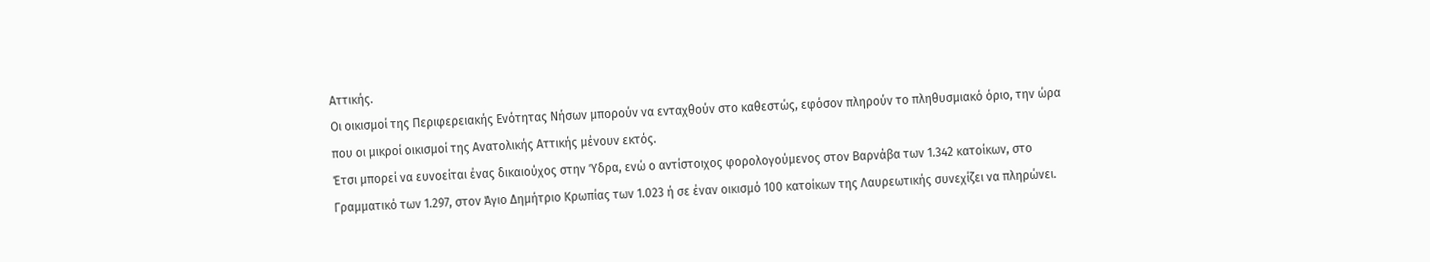Αττικής.
Οι οικισμοί της Περιφερειακής Ενότητας Νήσων μπορούν να ενταχθούν στο καθεστώς, εφόσον πληρούν το πληθυσμιακό όριο, την ώρα που οι μικροί οικισμοί της Ανατολικής Αττικής μένουν εκτός.
Έτσι μπορεί να ευνοείται ένας δικαιούχος στην Ύδρα, ενώ ο αντίστοιχος φορολογούμενος στον Βαρνάβα των 1.342 κατοίκων, στο Γραμματικό των 1.297, στον Άγιο Δημήτριο Κρωπίας των 1.023 ή σε έναν οικισμό 100 κατοίκων της Λαυρεωτικής συνεχίζει να πληρώνει.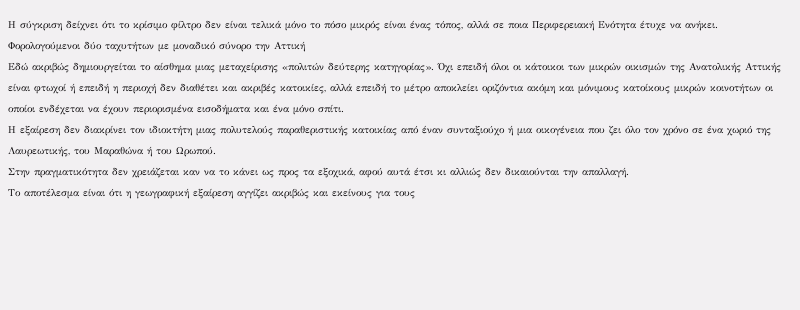Η σύγκριση δείχνει ότι το κρίσιμο φίλτρο δεν είναι τελικά μόνο το πόσο μικρός είναι ένας τόπος, αλλά σε ποια Περιφερειακή Ενότητα έτυχε να ανήκει.
Φορολογούμενοι δύο ταχυτήτων με μοναδικό σύνορο την Αττική
Εδώ ακριβώς δημιουργείται το αίσθημα μιας μεταχείρισης «πολιτών δεύτερης κατηγορίας». Όχι επειδή όλοι οι κάτοικοι των μικρών οικισμών της Ανατολικής Αττικής είναι φτωχοί ή επειδή η περιοχή δεν διαθέτει και ακριβές κατοικίες, αλλά επειδή το μέτρο αποκλείει οριζόντια ακόμη και μόνιμους κατοίκους μικρών κοινοτήτων οι οποίοι ενδέχεται να έχουν περιορισμένα εισοδήματα και ένα μόνο σπίτι.
Η εξαίρεση δεν διακρίνει τον ιδιοκτήτη μιας πολυτελούς παραθεριστικής κατοικίας από έναν συνταξιούχο ή μια οικογένεια που ζει όλο τον χρόνο σε ένα χωριό της Λαυρεωτικής, του Μαραθώνα ή του Ωρωπού.
Στην πραγματικότητα δεν χρειάζεται καν να το κάνει ως προς τα εξοχικά, αφού αυτά έτσι κι αλλιώς δεν δικαιούνται την απαλλαγή.
Το αποτέλεσμα είναι ότι η γεωγραφική εξαίρεση αγγίζει ακριβώς και εκείνους για τους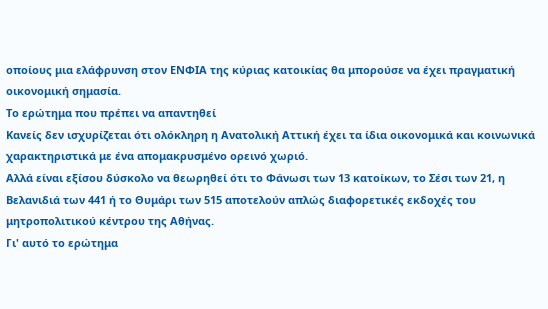οποίους μια ελάφρυνση στον ΕΝΦΙΑ της κύριας κατοικίας θα μπορούσε να έχει πραγματική οικονομική σημασία.
Το ερώτημα που πρέπει να απαντηθεί
Κανείς δεν ισχυρίζεται ότι ολόκληρη η Ανατολική Αττική έχει τα ίδια οικονομικά και κοινωνικά χαρακτηριστικά με ένα απομακρυσμένο ορεινό χωριό.
Αλλά είναι εξίσου δύσκολο να θεωρηθεί ότι το Φάνωσι των 13 κατοίκων, το Σέσι των 21, η Βελανιδιά των 441 ή το Θυμάρι των 515 αποτελούν απλώς διαφορετικές εκδοχές του μητροπολιτικού κέντρου της Αθήνας.
Γι' αυτό το ερώτημα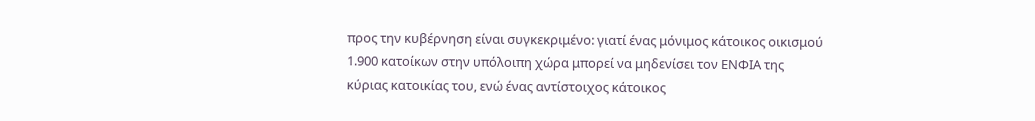προς την κυβέρνηση είναι συγκεκριμένο: γιατί ένας μόνιμος κάτοικος οικισμού 1.900 κατοίκων στην υπόλοιπη χώρα μπορεί να μηδενίσει τον ΕΝΦΙΑ της κύριας κατοικίας του, ενώ ένας αντίστοιχος κάτοικος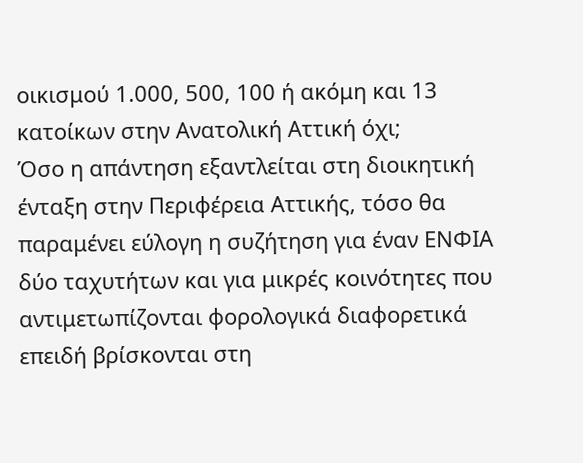οικισμού 1.000, 500, 100 ή ακόμη και 13 κατοίκων στην Ανατολική Αττική όχι;
Όσο η απάντηση εξαντλείται στη διοικητική ένταξη στην Περιφέρεια Αττικής, τόσο θα παραμένει εύλογη η συζήτηση για έναν ΕΝΦΙΑ δύο ταχυτήτων και για μικρές κοινότητες που αντιμετωπίζονται φορολογικά διαφορετικά επειδή βρίσκονται στη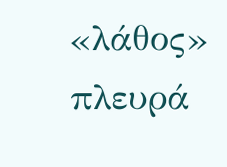«λάθος» πλευρά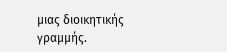μιας διοικητικής γραμμής.